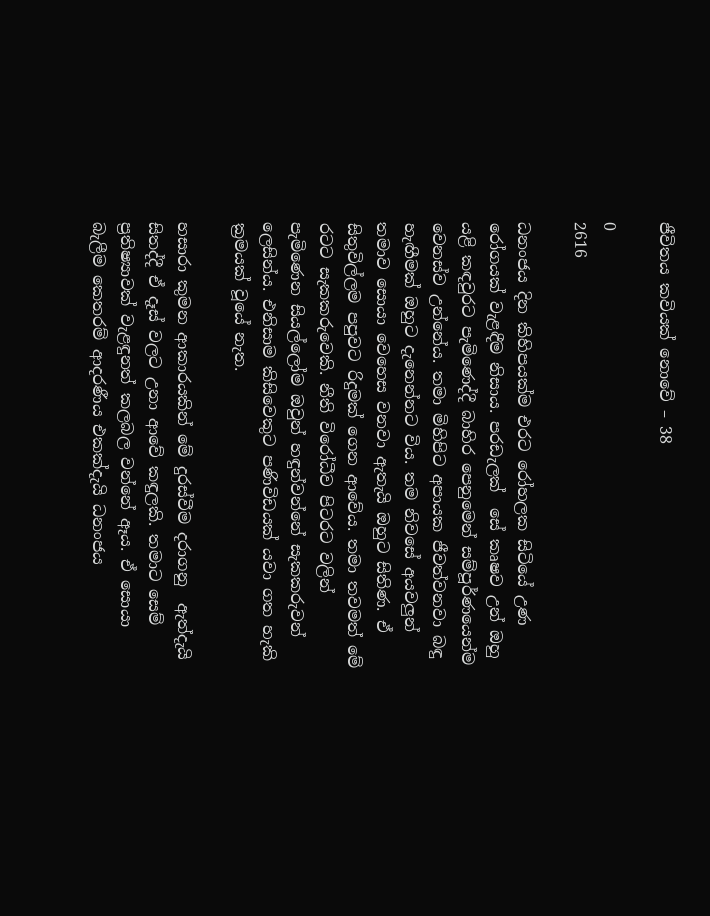ජීවිතය කවියක් නොවේ – 38

0
2616

ධනංජය දින කිහිපයක්ම එරට රෝහලක සිටියේ උණ රෝගයක් වැළඳීම නිසාය. පරඩැලක්  සේ කෘෂව උන් ඔහු යළි කඳවුරට පැමිණෙද්දී බාහිර පෙනුමෙන් සම්පූර්ණයෙන්ම වෙනස්ව උන්නේය. තමා මිහිපිට අපායක ජීවත්වනවා බඳු හැඟීමක් ඔහුට දැනෙන්නට විය. තම නිවසේ අයවලුන් තමාව සොයා වෙහෙස වනවා ඇතැයි ඔහුට සිතිණ. ඒ සිතුවිල්ලම පපුවට රිදුමක් ගෙන ආවේය. තමා තවමත් මේ රටට සැකකරුවෙකි. නීති විරෝධීව පිටරට වලින් පැමිණෙන සියල්ලෝම ඔවුන් හඳුන්වන්නේ සැකකරුවන් ලෙසින්ය. එනිසාම කිසිවෙකුට පණිවිඩයක් යවා ගත හැකි ක්‍රමයක් වූයේ නැත.

හසාරා කුමන ආකාරයකින් මේ දුරස්වීම දරාගනු  ඇත්දැයි සිතද්දී ඒ දෑස් වලට උනා ආවේ කඳුලකි. තමාට සෙම් ප්‍රතිෂ්‍යාවක් වැළඳුනත් කලබල වන්නේ ඈය. ඒ සොයා බැලීම කෙතරම් ආදරණීය එකක්දැයි ධනංජය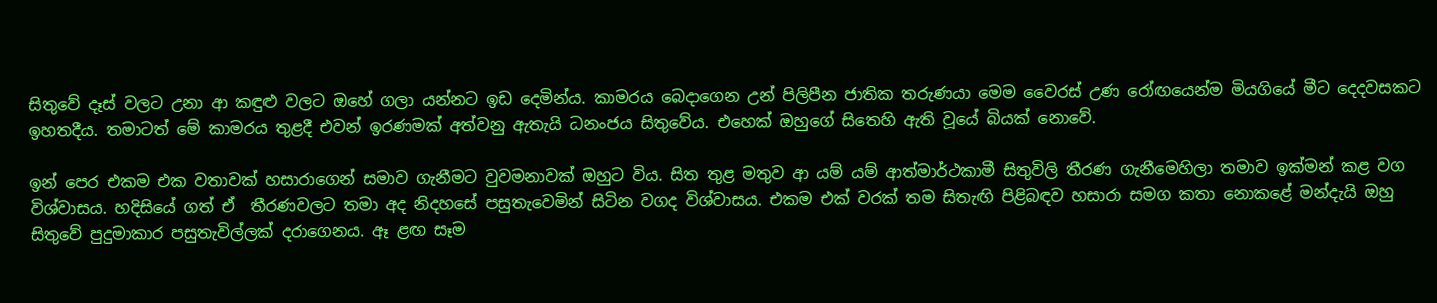සිතුවේ දෑස් වලට උනා ආ කඳුළු වලට ඔහේ ගලා යන්නට ඉඩ දෙමින්ය. කාමරය බෙදාගෙන උන් පිලිපීන ජාතික තරුණයා මෙම වෛරස් උණ රෝඟයෙන්ම මියගියේ මීට දෙදවසකට ඉහතදීය. තමාටත් මේ කාමරය තුළදී එවන් ඉරණමක් අත්වනු ඇතැයි ධනංජය සිතුවේය. එහෙක් ඔහුගේ සිතෙහි ඇති වූයේ බියක් නොවේ.

ඉන් පෙර එකම එක වතාවක් හසාරාගෙන් සමාව ගැනීමට වුවමනාවක් ඔහුට විය. සිත තුළ මතුව ආ යම් යම් ආත්මාර්ථකාමී සිතුවිලි තීරණ ගැනීමෙහිලා තමාව ඉක්මන් කළ වග විශ්වාසය. හදිසියේ ගත් ඒ  තීරණවලට තමා අද නිදහසේ පසුතැවෙමින් සිටින වගද විශ්වාසය. එකම එක් වරක් තම සිතැඟි පිළිබඳව හසාරා සමග කතා නොකළේ මන්දැයි ඔහු සිතුවේ පුදුමාකාර පසුතැවිල්ලක් දරාගෙනය. ඈ ළඟ සෑම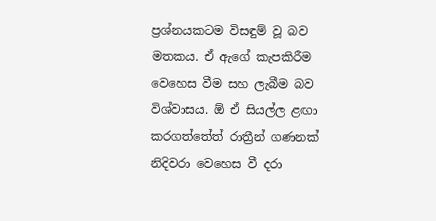ප්‍රශ්නයකටම විසඳුම් වූ බව මතකය. ඒ ඇගේ කැපකිරීම වෙහෙස වීම සහ ලැබීම බව විශ්වාසය. ඕ ඒ සියල්ල ළඟා කරගත්තේත් රාත්‍රීන් ගණනක් නිදිවරා වෙහෙස වී දරා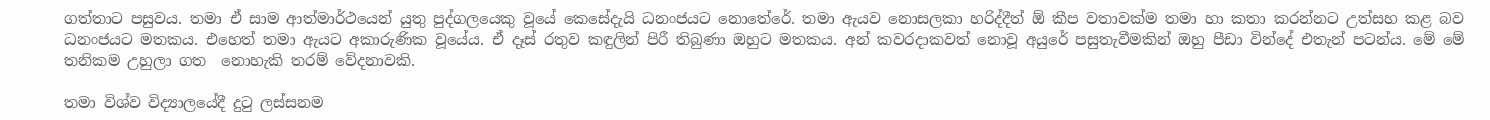ගත්තාට පසුවය. තමා ඒ සාම ආත්මාර්ථයෙන් යුතු පුද්ගලයෙකු වූයේ කෙසේදැයි ධනංජයට නොතේරේ. තමා ඇයව නොසලකා හරිද්දීත් ඕ කීප වතාවක්ම තමා හා කතා කරන්නට උත්සහ කළ බව ධනංජයට මතකය. එහෙත් තමා ඇයට අකාරුණික වූයේය. ඒ දෑස් රතුව කඳුලින් පිරී තිබුණා ඔහුට මතකය. අන් කවරදාකවත් නොවූ අයුරේ පසුතැවීමකින් ඔහු පීඩා වින්දේ එතැන් පටන්ය. මේ මේ තනිකම උහුලා ගත  නොහැකි තරම් වේදනාවකි.

තමා විශ්ව විද්‍යාලයේදී දුටු ලස්සනම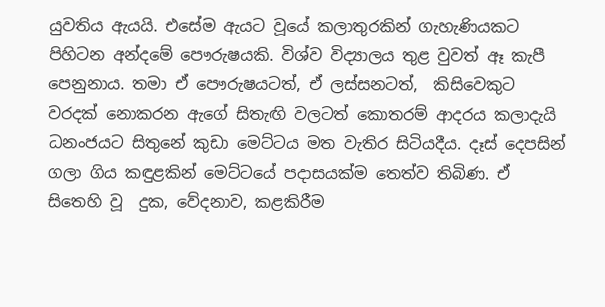යුවතිය ඇයයි. එසේම ඇයට වූයේ කලාතුරකින් ගැහැණියකට පිහිටන අන්දමේ පෞරුෂයකි. විශ්ව විද්‍යාලය තුළ වුවත් ඈ කැපී පෙනුනාය. තමා ඒ පෞරුෂයටත්, ඒ ලස්සනටත්,  කිසිවෙකුට වරදක් නොකරන ඇගේ සිතැඟි වලටත් කොතරම් ආදරය කලාදැයි  ධනංජයට සිතුනේ කුඩා මෙට්ටය මත වැතිර සිටියදීය. දෑස් දෙපසින් ගලා ගිය කඳුළකින් මෙට්ටයේ පදාසයක්ම තෙත්ව තිබිණ. ඒ සිතෙහි වූ  දුක, වේදනාව, කළකිරීම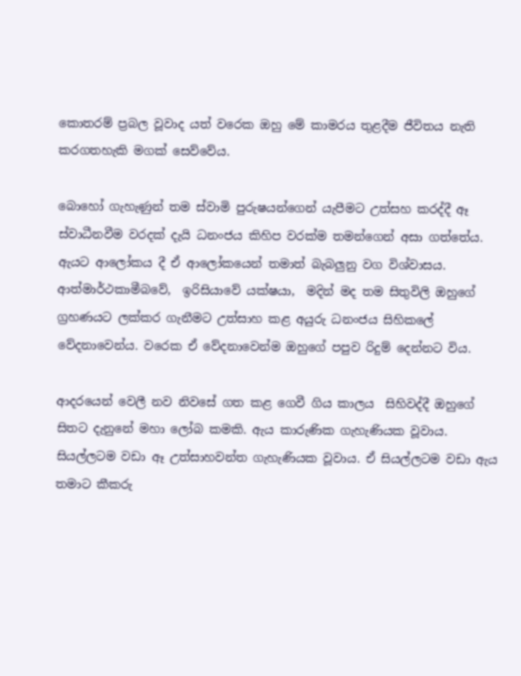කොතරම් ප්‍රබල වූවාද යත් වරෙක ඔහු මේ කාමරය තුළදීම ජීවිතය නැති කරගතහැකි මගක් සෙව්වේය.

බොහෝ ගැහැණුන් තම ස්වාමි පුරුෂයන්ගෙන් යැපීමට උත්සහ කරද්දී ඈ ස්වාධීනවීම වරදක් දැයි ධනංජය කිහිප වරක්ම තමන්ගෙන් අසා ගත්තේය. ඇයට ආලෝකය දී ඒ ආලෝකයෙන් තමාත් බැබලුනු වග විශ්වාසය. ආත්මාර්ථකාමීබවේ,  ඉරිසියාවේ යක්ෂයා,  මදින් මද තම සිතුවිලි ඔහුගේ ග්‍රහණයට ලක්කර ගැනීමට උත්සාහ කළ අයුරු ධනංජය සිහිකලේ වේදනාවෙන්ය. වරෙක ඒ වේදනාවෙන්ම ඔහුගේ පපුව රිදුම් දෙන්නට විය.

ආදරයෙන් වෙලී නව නිවසේ ගත කළ ගෙවී ගිය කාලය  සිහිවද්දී ඔහුගේ සිතට දැනුනේ මහා ලෝබ කමකි. ඇය කාරුණික ගැහැණියක වූවාය. සියල්ලටම වඩා ඈ උත්සාහවන්ත ගැහැණියක වූවාය. ඒ සියල්ලටම වඩා ඇය තමාට කීකරු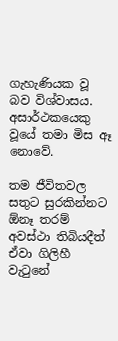ගැහැණියක වූ බව විශ්වාසය. අසාර්ථකයෙකු වූයේ තමා මිස ඈ නොවේ.

තම ජීවිතවල සතුට සුරකින්නට ඕනෑ තරම් අවස්ථා තිබියදීත් ඒවා ගිලිහී වැටුනේ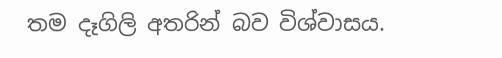තම දෑගිලි අතරින් බව විශ්වාසය.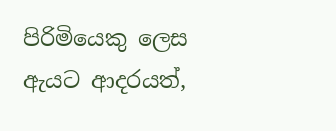පිරිමියෙකු ලෙස ඇයට ආදරයත්,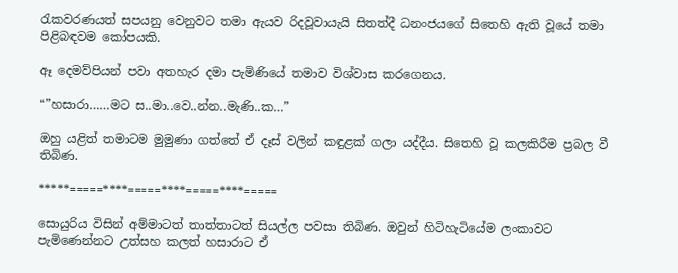රැකවරණයත් සපයනු වෙනුවට තමා ඇයව රිදවූවායැයි සිතත්දී ධනංජයගේ සිතෙහි ඇති වූයේ තමා පිළිබඳවම කෝපයකි.

ඈ දෙමව්පියන් පවා අතහැර දමා පැමිණියේ තමාව විශ්වාස කරගෙනය.

“”හසාරා……මට ස..මා..වෙ..න්න..මැණි..ක…”

ඔහු යළිත් තමාටම මුමුණා ගත්තේ ඒ දෑස් වලින් කඳුළක් ගලා යද්දීය. සිතෙහි වූ කලකිරීම ප්‍රබල වී තිබිණ.

*****=====****=====****=====****=====

සොයුරිය විසින් අම්මාටත් තාත්තාටත් සියල්ල පවසා තිබිණ. ඔවුන් හිටිහැටියේම ලංකාවට පැමිණෙන්නට උත්සහ කලත් හසාරාට ඒ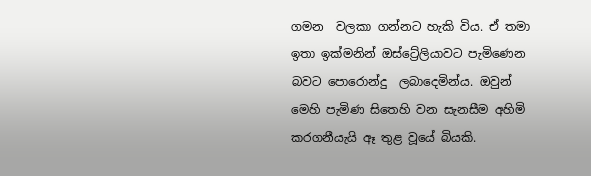ගමන  වලකා ගන්නට හැකි විය. ඒ තමා  ඉතා ඉක්මනින් ඔස්ට්‍රේලියාවට පැමිණෙන බවට පොරොන්දු  ලබාදෙමින්ය. ඔවුන් මෙහි පැමිණ සිතෙහි වන සැනසීම අහිමි කරගනීයැයි ඈ තුළ වූයේ බියකි.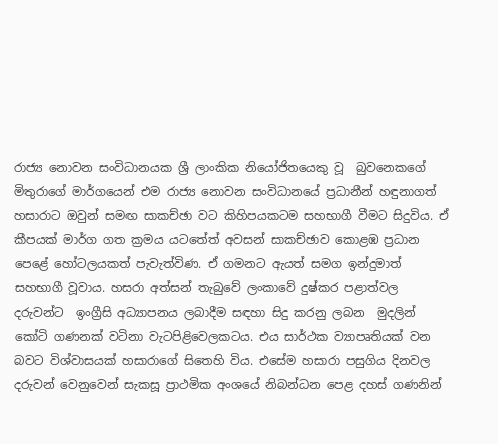රාජ්‍ය නොවන සංවිධානයක ශ්‍රී ලාංකික නියෝජිතයෙකු වූ  බුවනෙකගේ මිතුරාගේ මාර්ගයෙන් එම රාජ්‍ය නොවන සංවිධානයේ ප්‍රධානීන් හඳුනාගත් හසාරාට ඔවුන් සමඟ සාකච්ඡා වට කිහිපයකටම සහභාගී වීමට සිදුවිය. ඒ කීපයක් මාර්ග ගත ක්‍රමය යටතේත් අවසන් සාකච්ඡාව කොළඹ ප්‍රධාන පෙළේ හෝටලයකත් පැවැත්විණ. ඒ ගමනට ඇයත් සමග ඉන්දුමාත් සහභාගී වූවාය. හසරා අත්සන් තැබුවේ ලංකාවේ දුෂ්කර පළාත්වල දරුවන්ට  ඉංග්‍රීසි අධ්‍යාපනය ලබාදීම සඳහා සිදු කරනු ලබන  මුදලින් කෝටි ගණනක් වටිනා වැටපිළිවෙලකටය. එය සාර්ථක ව්‍යාපෘතියක් වන බවට විශ්වාසයක් හසාරාගේ සිතෙහි විය. එසේම හසාරා පසුගිය දිනවල  දරුවන් වෙනුවෙන් සැකසූ ප්‍රාථමික අංශයේ නිබන්ධන පෙළ දහස් ගණනින්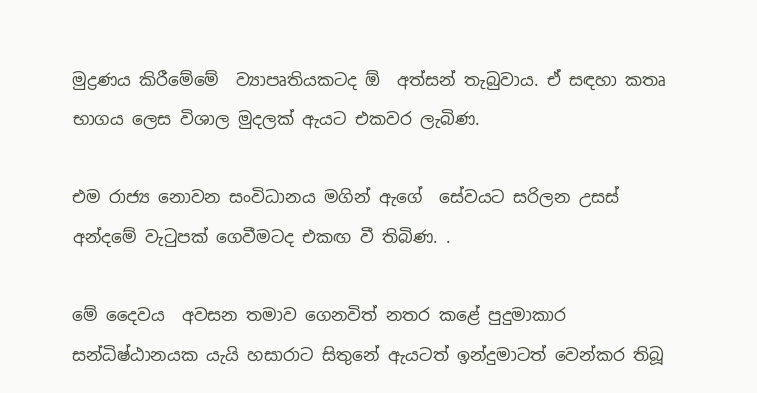මුද්‍රණය කිරීමේමේ  ව්‍යාපෘතියකටද ඕ  අත්සන් තැබුවාය. ඒ සඳහා කතෘ භාගය ලෙස විශාල මුදලක් ඇයට එකවර ලැබිණ.

එම රාජ්‍ය නොවන සංවිධානය මගින් ඇගේ  සේවයට සරිලන උසස් අන්දමේ වැටුපක් ගෙවීමටද එකඟ වී තිබිණ. .

මේ දෛවය  අවසන තමාව ගෙනවිත් නතර කළේ පුදුමාකාර සන්ධිෂ්ඨානයක යැයි හසාරාට සිතුනේ ඇයටත් ඉන්දුමාටත් වෙන්කර තිබූ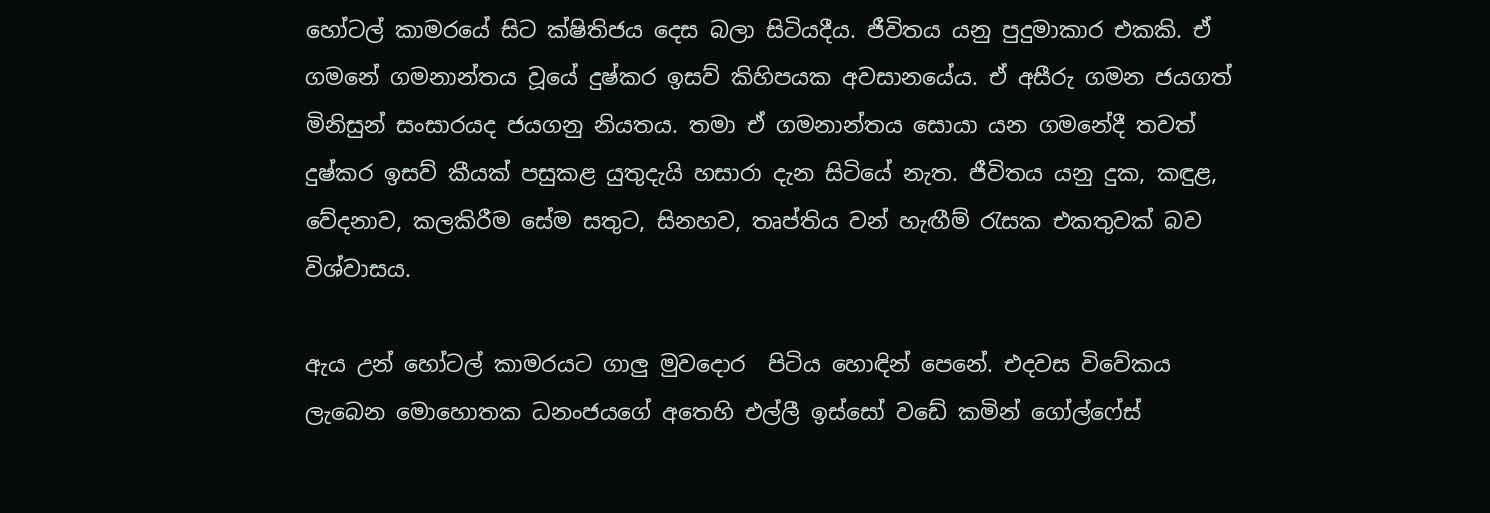හෝටල් කාමරයේ සිට ක්ෂිතිජය දෙස බලා සිටියදීය. ජීවිතය යනු පුදුමාකාර එකකි. ඒ ගමනේ ගමනාන්තය වූයේ දුෂ්කර ඉසව් කිහිපයක අවසානයේය. ඒ අසීරු ගමන ජයගත් මිනිසුන් සංසාරයද ජයගනු නියතය. තමා ඒ ගමනාන්තය සොයා යන ගමනේදී තවත් දුෂ්කර ඉසව් කීයක් පසුකළ යුතුදැයි හසාරා දැන සිටියේ නැත. ජීවිතය යනු දුක, කඳුළ, වේදනාව, කලකිරීම සේම සතුට, සිනහව, තෘප්තිය වන් හැඟීම් රැසක එකතුවක් බව විශ්වාසය.

ඇය උන් හෝටල් කාමරයට ගාලු මුවදොර  පිටිය හොඳින් පෙනේ. එදවස විවේකය ලැබෙන මොහොතක ධනංජයගේ අතෙහි එල්ලී ඉස්සෝ වඩේ කමින් ගෝල්ෆේස්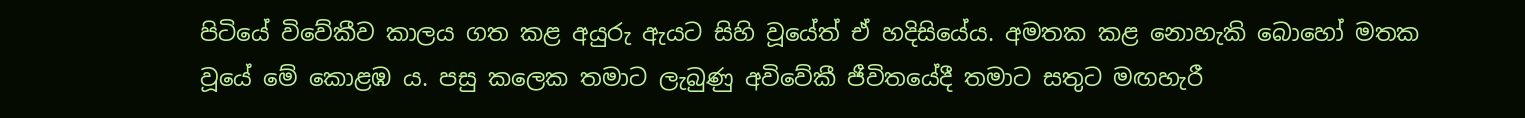පිටියේ විවේකීව කාලය ගත කළ අයුරු ඇයට සිහි වූයේත් ඒ හදිසියේය. අමතක කළ නොහැකි බොහෝ මතක වූයේ මේ කොළඹ ය. පසු කලෙක තමාට ලැබුණු අවිවේකී ජීවිතයේදී තමාට සතුට මඟහැරී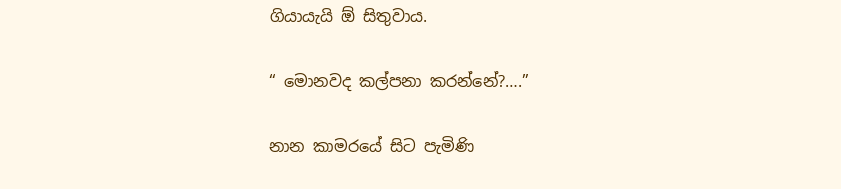ගියායැයි ඕ සිතුවාය.

“ මොනවද කල්පනා කරන්නේ?….”

නාන කාමරයේ සිට පැමිණි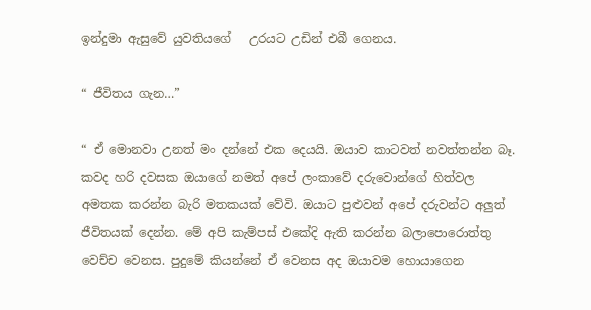ඉන්දුමා ඇසුවේ යුවතියගේ   උරයට උඩින් එබී ගෙනය.

“ ජීවිතය ගැන…”

“ ඒ මොනවා උනත් මං දන්නේ එක දෙයයි. ඔයාව කාටවත් නවත්තන්න බෑ. කවද හරි දවසක ඔයාගේ නමත් අපේ ලංකාවේ දරුවොන්ගේ හිත්වල අමතක කරන්න බැරි මතකයක් වේවි. ඔයාට පුළුවන් අපේ දරුවන්ට අලුත් ජීවිතයක් දෙන්න. මේ අපි කැම්පස් එකේදි ඇති කරන්න බලාපොරොත්තු වෙච්ච වෙනස. පුදුමේ කියන්නේ ඒ වෙනස අද ඔයාවම හොයාගෙන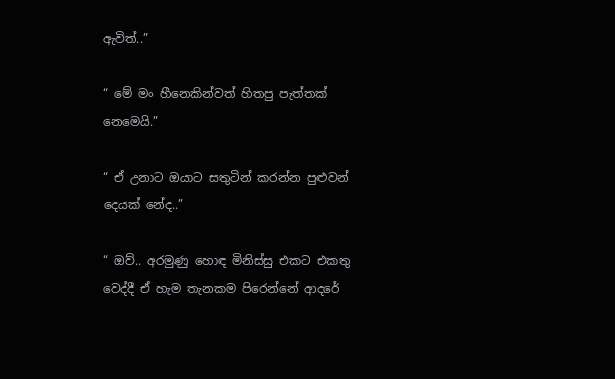ඇවිත්..”

“ මේ මං හීනෙකින්වත් හිතපු පැත්තක් නෙමෙයි.”

“ ඒ උනාට ඔයාට සතුටින් කරන්න පුළුවන් දෙයක් නේද..”

“ ඔව්.. අරමුණු හොඳ මිනිස්සු එකට එකතු වෙද්දී ඒ හැම තැනකම පිරෙන්නේ ආදරේ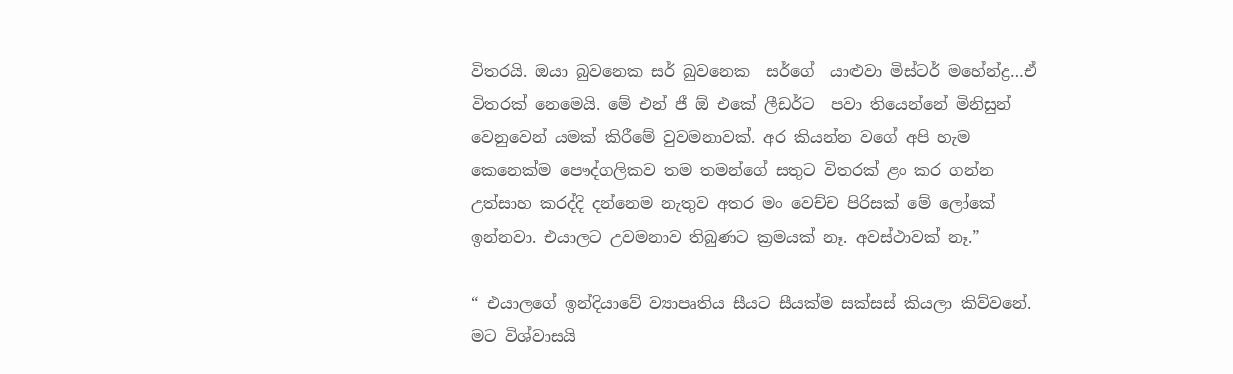විතරයි. ඔයා බුවනෙක සර් බුවනෙක  සර්ගේ  යාළුවා මිස්ටර් මහේන්ද්‍ර…ඒ විතරක් නෙමෙයි. මේ එන් ජී ඕ එකේ ලීඩර්ට  පවා තියෙන්නේ මිනිසුන් වෙනුවෙන් යමක් කිරීමේ වුවමනාවක්. අර කියන්න වගේ අපි හැම කෙනෙක්ම පෞද්ගලිකව තම තමන්ගේ සතුට විතරක් ළං කර ගන්න උත්සාහ කරද්දි දන්නෙම නැතුව අතර මං වෙච්ච පිරිසක් මේ ලෝකේ ඉන්නවා. එයාලට උවමනාව තිබුණට ක්‍රමයක් නෑ. අවස්ථාවක් නෑ.”

“ එයාලගේ ඉන්දියාවේ ව්‍යාපෘතිය සීයට සීයක්ම සක්සස් කියලා කිව්වනේ. මට විශ්වාසයි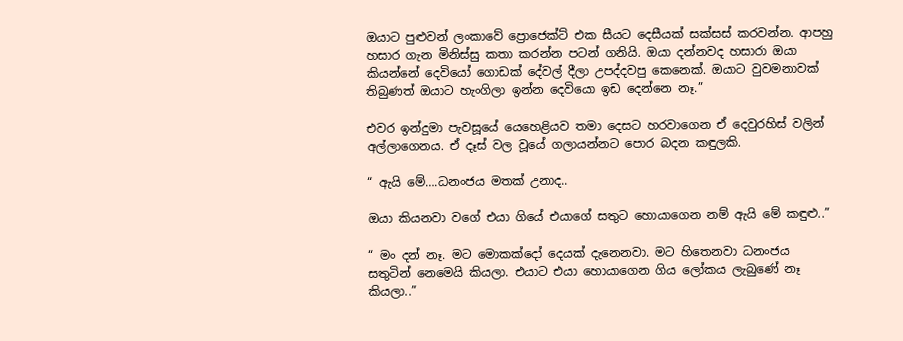ඔයාට පුළුවන් ලංකාවේ ප්‍රොජෙක්ට් එක සීයට දෙසීයක් සක්සස් කරවන්න. ආපහු හසාර ගැන මිනිස්සු කතා කරන්න පටන් ගනියි. ඔයා දන්නවද හසාරා ඔයා කියන්නේ දෙවියෝ ගොඩක් දේවල් දීලා උපද්දවපු කෙනෙක්. ඔයාට වුවමනාවක් තිබුණත් ඔයාට හැංගිලා ඉන්න දෙවියො ඉඩ දෙන්නෙ නෑ.”

එවර ඉන්දුමා පැවසූයේ යෙහෙළියව තමා දෙසට හරවාගෙන ඒ දෙවුරහිස් වලින් අල්ලාගෙනය. ඒ දෑස් වල වූයේ ගලායන්නට පොර බදන කඳුලකි.

“ ඇයි මේ….ධනංජය මතක් උනාද..

ඔයා කියනවා වගේ එයා ගියේ එයාගේ සතුට හොයාගෙන නම් ඇයි මේ කඳුළු..”

“ මං දන් නෑ. මට මොකක්දෝ දෙයක් දැනෙනවා. මට හිතෙනවා ධනංජය සතුටින් නෙමෙයි කියලා. එයාට එයා හොයාගෙන ගිය ලෝකය ලැබුණේ නෑ කියලා..”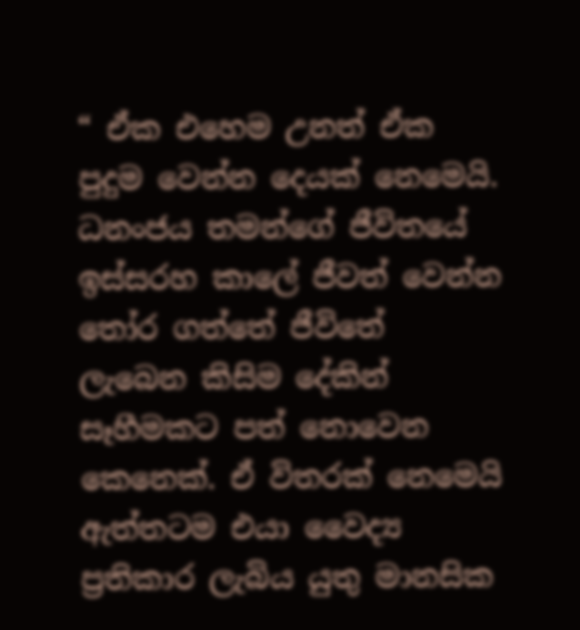“ ඒක එහෙම උනත් ඒක පුදුම වෙන්න දෙයක් නෙමෙයි. ධනංජය තමන්ගේ ජීවිතයේ ඉස්සරහ කාලේ ජීවත් වෙන්න තෝර ගත්තේ ජීවිතේ  ලැබෙන කිසිම දේකින්  සෑහීමකට පත් නොවෙන කෙනෙක්. ඒ විතරක් නෙමෙයි ඇත්තටම එයා වෛද්‍ය ප්‍රතිකාර ලැබිය යුතු මානසික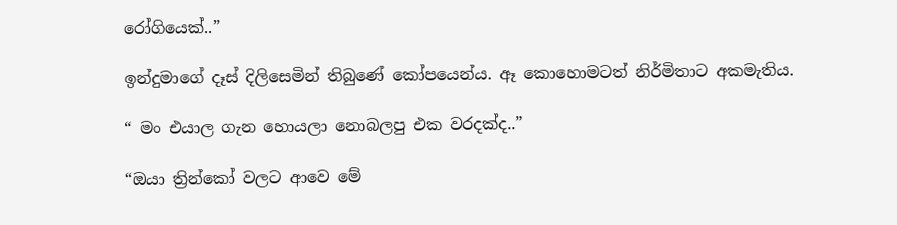රෝගියෙක්..”

ඉන්දුමාගේ දෑස් දිලිසෙමින් තිබුණේ කෝපයෙන්ය. ඈ කොහොමටත් නිර්මිතාට අකමැතිය.

“ මං එයාල ගැන හොයලා නොබලපු එක වරදක්ද..”

“ඔයා ත්‍රින්කෝ වලට ආවෙ මේ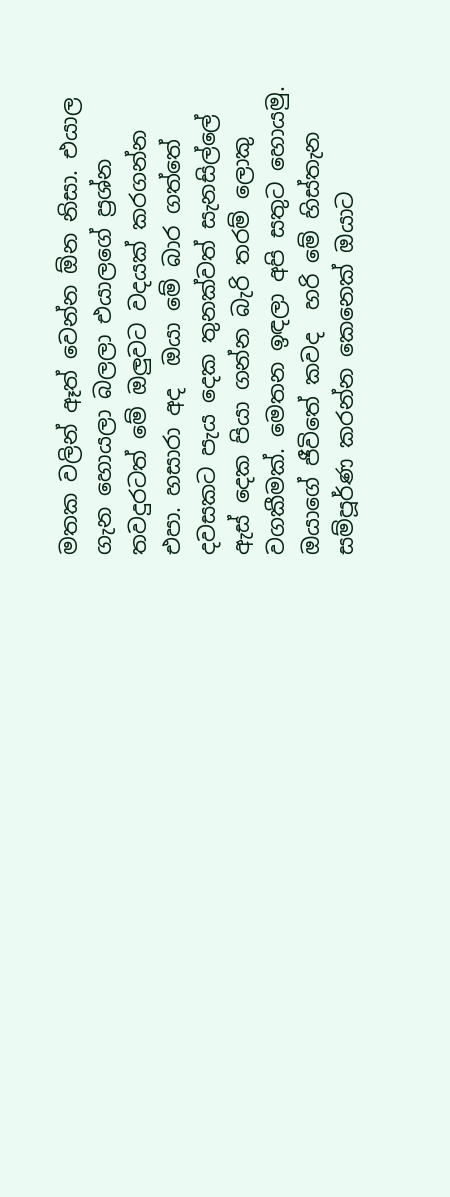මතක වලින් ඈත් වෙන්න ඕන නිසා. එයාල ගැන හොයලා බලලා එයාලගේ ප්‍රශ්න තවදුරටත් මේ ඔලුවට වදයක් කරගන්න එපා. හසාරා අද  ඔයා මේ බාර ගත්තේ දවසකට පැය දෙක තුනක්වත් සැනසිල්ලේ  ඇස් දෙක පියා ගන්න බැරි තරම් ලොකු වගකීමක්. මෙතන ඉඳලා අපි සතුට හොයමු. ඔයාගේ ජීවිතේ කවද  හරි මේ හිස්තැන සම්පූර්ණ කරන්න කෙනෙක් ඔයාට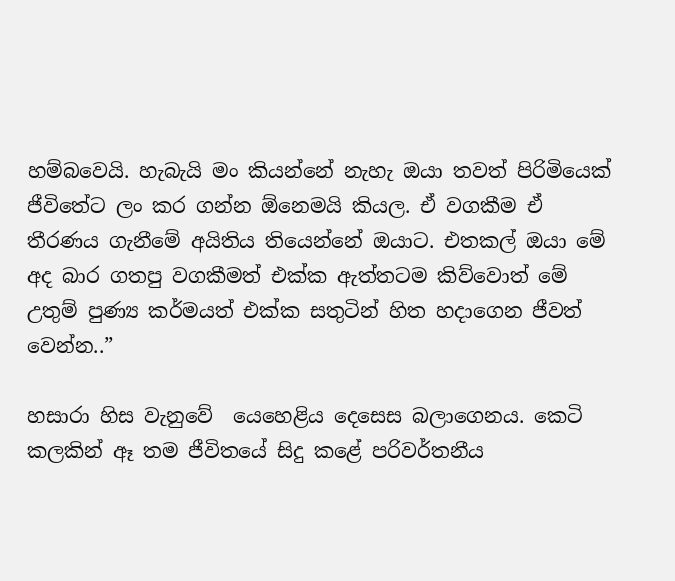හම්බවෙයි. හැබැයි මං කියන්නේ නැහැ ඔයා තවත් පිරිමියෙක් ජීවිතේට ලං කර ගන්න ඕනෙමයි කියල. ඒ වගකීම ඒ තීරණය ගැනීමේ අයිතිය තියෙන්නේ ඔයාට. එතකල් ඔයා මේ අද බාර ගතපු වගකීමත් එක්ක ඇත්තටම කිව්වොත් මේ උතුම් පුණ්‍ය කර්මයත් එක්ක සතුටින් හිත හදාගෙන ජීවත් වෙන්න..”

හසාරා හිස වැනුවේ  යෙහෙළිය දෙසෙස බලාගෙනය. කෙටි කලකින් ඈ තම ජීවිතයේ සිදු කළේ පරිවර්තනීය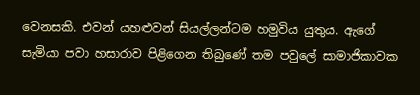වෙනසකි. එවන් යහළුවන් සියල්ලන්ටම හමුවිය යුතුය. ඇගේ සැමියා පවා හසාරාව පිළිගෙන තිබුණේ තම පවුලේ සාමාජිකාවක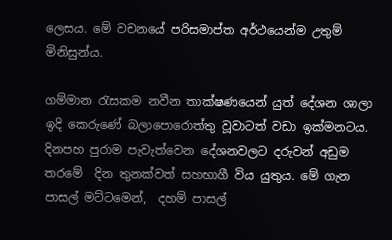ලෙසය. මේ වචනයේ පරිසමාප්ත අර්ථයෙන්ම උතුම් මිනිසුන්ය.

ගම්මාන රැසකම නවීන තාක්ෂණයෙන් යුත් දේශන ශාලා ඉදි කෙරුණේ බලාපොරොත්තු වූවාටත් වඩා ඉක්මනටය. දිනපහ පුරාම පැවැත්වෙන දේශනවලට දරුවන් අඩුම තරමේ  දින තුනක්වත් සහභාගී විය යුතුය. මේ ගැන පාසල් මට්ටමෙන්,  දහම් පාසල්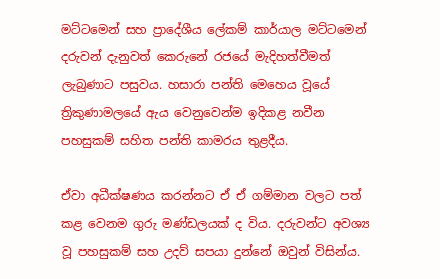මට්ටමෙන් සහ ප්‍රාදේශීය ලේකම් කාර්යාල මට්ටමෙන් දරුවන් දැනුවත් කෙරුනේ රජයේ මැදිහත්වීමත් ලැබුණාට පසුවය. හසාරා පන්ති මෙහෙය වූයේ ත්‍රිකුණාමලයේ ඇය වෙනුවෙන්ම ඉදිකළ නවීන පහසුකම් සහිත පන්ති කාමරය තුළදීය.

ඒවා අධීක්ෂණය කරන්නට ඒ ඒ ගම්මාන වලට පත් කළ වෙනම ගුරු මණ්ඩලයක් ද විය. දරුවන්ට අවශ්‍ය වූ පහසුකම් සහ උදව් සපයා දුන්නේ ඔවුන් විසින්ය.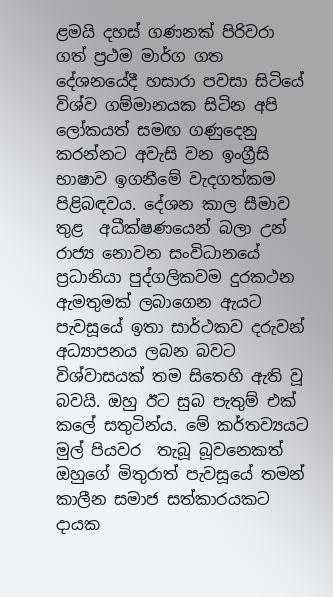ළමයි දහස් ගණනක් පිරිවරා ගත් ප්‍රථම මාර්ග ගත දේශනයේදී හසාරා පවසා සිටියේ විශ්ව ගම්මානයක සිටින අපි ලෝකයත් සමඟ ගණුදෙනු කරන්නට අවැසි වන ඉංග්‍රීසි භාෂාව ඉගනීමේ වැදගත්කම පිළිබඳවය. දේශන කාල සීමාව තුළ  අධීක්ෂණයෙන් බලා උන් රාජ්‍ය නොවන සංවිධානයේ ප්‍රධානියා පුද්ගලිකවම දුරකථන ඇමතුමක් ලබාගෙන ඇයට පැවසූයේ ඉතා සාර්ථකව දරුවන් අධ්‍යාපනය ලබන බවට විශ්වාසයක් තම සිතෙහි ඇති වූ බවයි. ඔහු ඊට සුබ පැතුම් එක් කලේ සතුටින්ය. මේ කර්තව්‍යයට මුල් පියවර  තැබූ බූවනෙකත් ඔහුගේ මිතුරාත් පැවසූයේ තමන් කාලීන සමාජ සත්කාරයකට දායක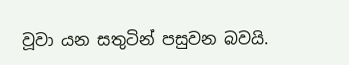වූවා යන සතුටින් පසුවන බවයි.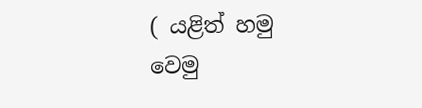( යළිත් හමු වෙමු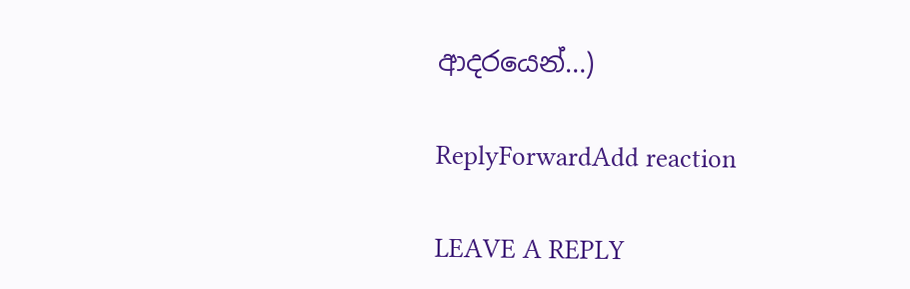ආදරයෙන්…)

ReplyForwardAdd reaction

LEAVE A REPLY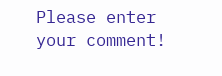Please enter your comment!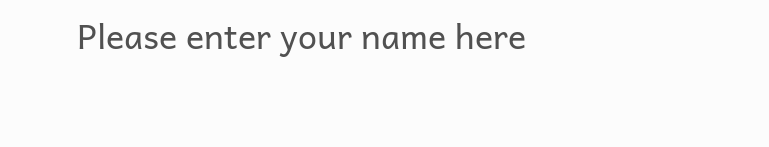Please enter your name here